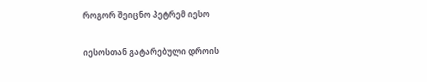როგორ შეიცნო პეტრემ იესო

იესოსთან გატარებული დროის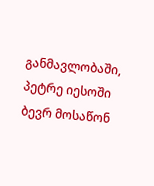განმავლობაში, პეტრე იესოში ბევრ მოსაწონ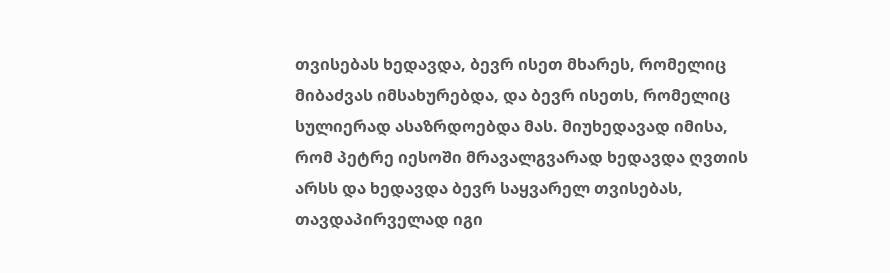თვისებას ხედავდა, ბევრ ისეთ მხარეს, რომელიც მიბაძვას იმსახურებდა, და ბევრ ისეთს, რომელიც სულიერად ასაზრდოებდა მას. მიუხედავად იმისა, რომ პეტრე იესოში მრავალგვარად ხედავდა ღვთის არსს და ხედავდა ბევრ საყვარელ თვისებას, თავდაპირველად იგი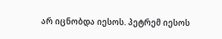არ იცნობდა იესოს. პეტრემ იესოს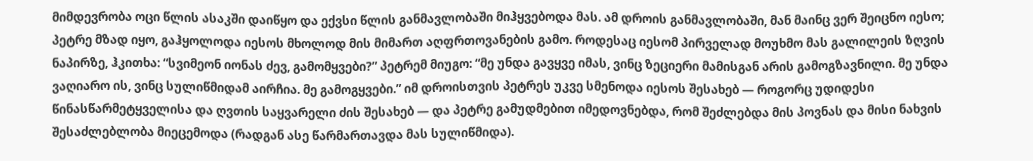მიმდევრობა ოცი წლის ასაკში დაიწყო და ექვსი წლის განმავლობაში მიჰყვებოდა მას. ამ დროის განმავლობაში, მან მაინც ვერ შეიცნო იესო; პეტრე მზად იყო, გაჰყოლოდა იესოს მხოლოდ მის მიმართ აღფრთოვანების გამო. როდესაც იესომ პირველად მოუხმო მას გალილეის ზღვის ნაპირზე, ჰკითხა: “სვიმეონ იონას ძევ, გამომყვები?” პეტრემ მიუგო: “მე უნდა გავყვე იმას, ვინც ზეციერი მამისგან არის გამოგზავნილი. მე უნდა ვაღიარო ის, ვინც სულიწმიდამ აირჩია. მე გამოგყვები.” იმ დროისთვის პეტრეს უკვე სმენოდა იესოს შესახებ — როგორც უდიდესი წინასწარმეტყველისა და ღვთის საყვარელი ძის შესახებ — და პეტრე გამუდმებით იმედოვნებდა, რომ შეძლებდა მის პოვნას და მისი ნახვის შესაძლებლობა მიეცემოდა (რადგან ასე წარმართავდა მას სულიწმიდა).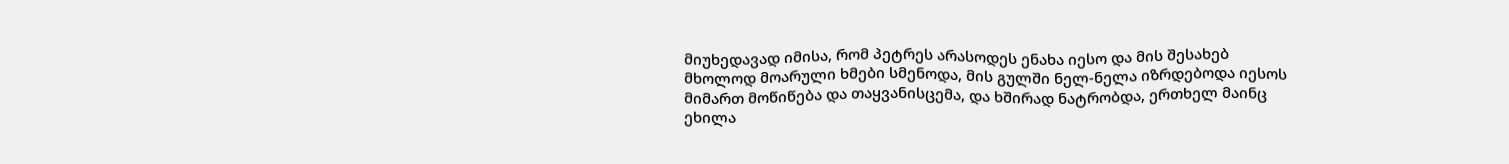მიუხედავად იმისა, რომ პეტრეს არასოდეს ენახა იესო და მის შესახებ მხოლოდ მოარული ხმები სმენოდა, მის გულში ნელ-ნელა იზრდებოდა იესოს მიმართ მოწიწება და თაყვანისცემა, და ხშირად ნატრობდა, ერთხელ მაინც ეხილა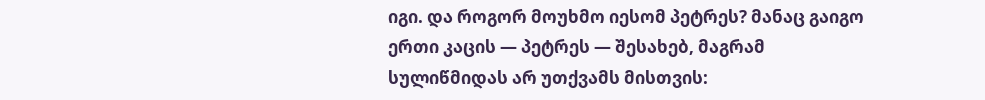იგი. და როგორ მოუხმო იესომ პეტრეს? მანაც გაიგო ერთი კაცის — პეტრეს — შესახებ, მაგრამ სულიწმიდას არ უთქვამს მისთვის: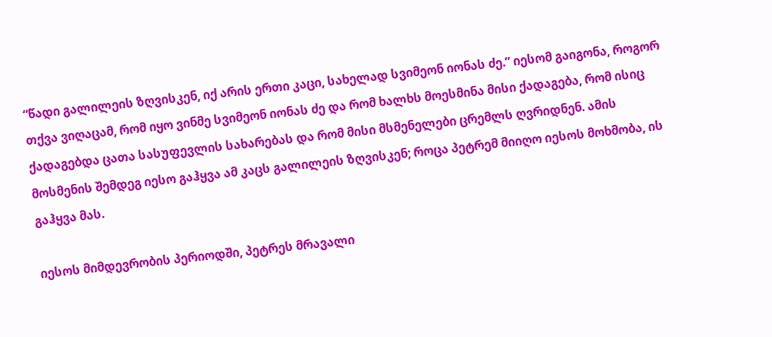“წადი გალილეის ზღვისკენ, იქ არის ერთი კაცი, სახელად სვიმეონ იონას ძე.” იესომ გაიგონა, როგორ თქვა ვიღაცამ, რომ იყო ვინმე სვიმეონ იონას ძე და რომ ხალხს მოესმინა მისი ქადაგება, რომ ისიც ქადაგებდა ცათა სასუფევლის სახარებას და რომ მისი მსმენელები ცრემლს ღვრიდნენ. ამის მოსმენის შემდეგ იესო გაჰყვა ამ კაცს გალილეის ზღვისკენ; როცა პეტრემ მიიღო იესოს მოხმობა, ის გაჰყვა მას.

იესოს მიმდევრობის პერიოდში, პეტრეს მრავალი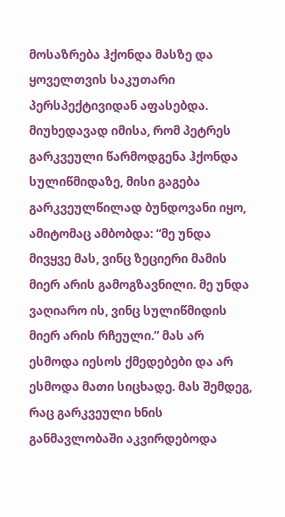მოსაზრება ჰქონდა მასზე და ყოველთვის საკუთარი პერსპექტივიდან აფასებდა. მიუხედავად იმისა, რომ პეტრეს გარკვეული წარმოდგენა ჰქონდა სულიწმიდაზე, მისი გაგება გარკვეულწილად ბუნდოვანი იყო, ამიტომაც ამბობდა: “მე უნდა მივყვე მას, ვინც ზეციერი მამის მიერ არის გამოგზავნილი. მე უნდა ვაღიარო ის, ვინც სულიწმიდის მიერ არის რჩეული.” მას არ ესმოდა იესოს ქმედებები და არ ესმოდა მათი სიცხადე. მას შემდეგ, რაც გარკვეული ხნის განმავლობაში აკვირდებოდა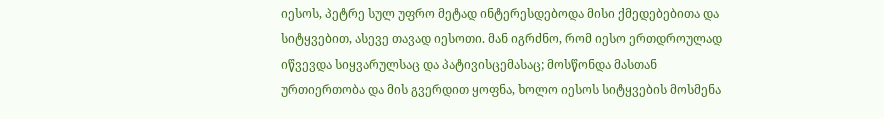იესოს, პეტრე სულ უფრო მეტად ინტერესდებოდა მისი ქმედებებითა და სიტყვებით, ასევე თავად იესოთი. მან იგრძნო, რომ იესო ერთდროულად იწვევდა სიყვარულსაც და პატივისცემასაც; მოსწონდა მასთან ურთიერთობა და მის გვერდით ყოფნა, ხოლო იესოს სიტყვების მოსმენა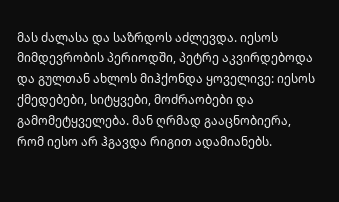მას ძალასა და საზრდოს აძლევდა. იესოს მიმდევრობის პერიოდში, პეტრე აკვირდებოდა და გულთან ახლოს მიჰქონდა ყოველივე: იესოს ქმედებები, სიტყვები, მოძრაობები და გამომეტყველება. მან ღრმად გააცნობიერა, რომ იესო არ ჰგავდა რიგით ადამიანებს.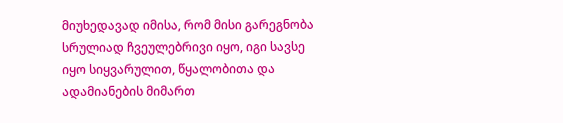მიუხედავად იმისა, რომ მისი გარეგნობა სრულიად ჩვეულებრივი იყო, იგი სავსე იყო სიყვარულით, წყალობითა და ადამიანების მიმართ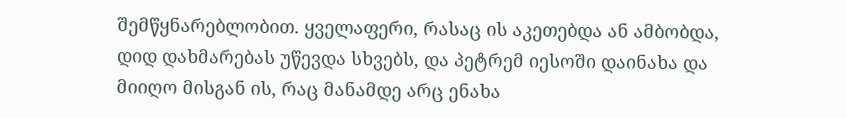შემწყნარებლობით. ყველაფერი, რასაც ის აკეთებდა ან ამბობდა, დიდ დახმარებას უწევდა სხვებს, და პეტრემ იესოში დაინახა და მიიღო მისგან ის, რაც მანამდე არც ენახა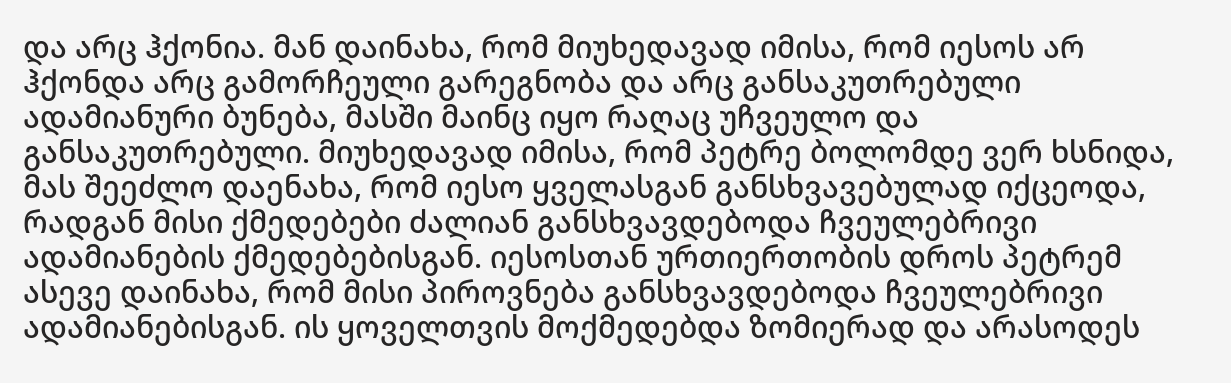და არც ჰქონია. მან დაინახა, რომ მიუხედავად იმისა, რომ იესოს არ ჰქონდა არც გამორჩეული გარეგნობა და არც განსაკუთრებული ადამიანური ბუნება, მასში მაინც იყო რაღაც უჩვეულო და განსაკუთრებული. მიუხედავად იმისა, რომ პეტრე ბოლომდე ვერ ხსნიდა, მას შეეძლო დაენახა, რომ იესო ყველასგან განსხვავებულად იქცეოდა, რადგან მისი ქმედებები ძალიან განსხვავდებოდა ჩვეულებრივი ადამიანების ქმედებებისგან. იესოსთან ურთიერთობის დროს პეტრემ ასევე დაინახა, რომ მისი პიროვნება განსხვავდებოდა ჩვეულებრივი ადამიანებისგან. ის ყოველთვის მოქმედებდა ზომიერად და არასოდეს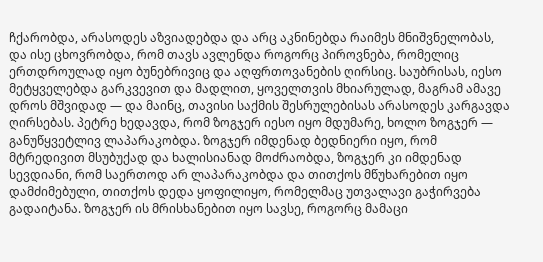ჩქარობდა, არასოდეს აზვიადებდა და არც აკნინებდა რაიმეს მნიშვნელობას, და ისე ცხოვრობდა, რომ თავს ავლენდა როგორც პიროვნება, რომელიც ერთდროულად იყო ბუნებრივიც და აღფრთოვანების ღირსიც. საუბრისას, იესო მეტყველებდა გარკვევით და მადლით, ყოველთვის მხიარულად, მაგრამ ამავე დროს მშვიდად — და მაინც, თავისი საქმის შესრულებისას არასოდეს კარგავდა ღირსებას. პეტრე ხედავდა, რომ ზოგჯერ იესო იყო მდუმარე, ხოლო ზოგჯერ — განუწყვეტლივ ლაპარაკობდა. ზოგჯერ იმდენად ბედნიერი იყო, რომ მტრედივით მსუბუქად და ხალისიანად მოძრაობდა, ზოგჯერ კი იმდენად სევდიანი, რომ საერთოდ არ ლაპარაკობდა და თითქოს მწუხარებით იყო დამძიმებული, თითქოს დედა ყოფილიყო, რომელმაც უთვალავი გაჭირვება გადაიტანა. ზოგჯერ ის მრისხანებით იყო სავსე, როგორც მამაცი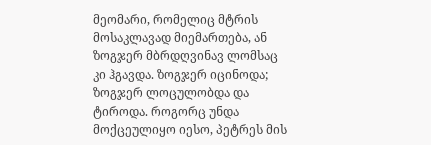მეომარი, რომელიც მტრის მოსაკლავად მიემართება, ან ზოგჯერ მბრდღვინავ ლომსაც კი ჰგავდა. ზოგჯერ იცინოდა; ზოგჯერ ლოცულობდა და ტიროდა. როგორც უნდა მოქცეულიყო იესო, პეტრეს მის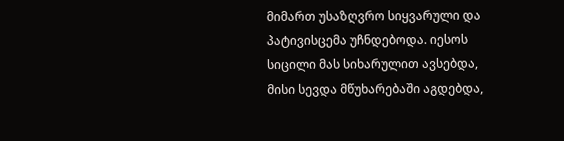მიმართ უსაზღვრო სიყვარული და პატივისცემა უჩნდებოდა. იესოს სიცილი მას სიხარულით ავსებდა, მისი სევდა მწუხარებაში აგდებდა,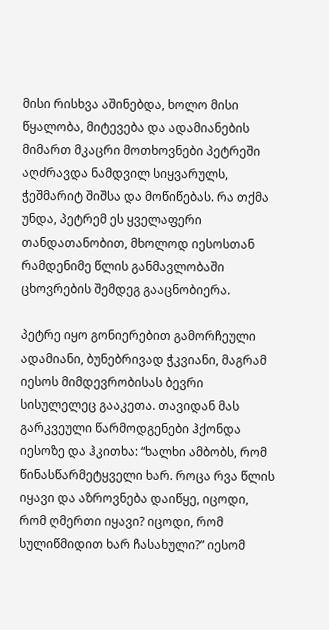მისი რისხვა აშინებდა, ხოლო მისი წყალობა, მიტევება და ადამიანების მიმართ მკაცრი მოთხოვნები პეტრეში აღძრავდა ნამდვილ სიყვარულს, ჭეშმარიტ შიშსა და მოწიწებას. რა თქმა უნდა, პეტრემ ეს ყველაფერი თანდათანობით, მხოლოდ იესოსთან რამდენიმე წლის განმავლობაში ცხოვრების შემდეგ გააცნობიერა.

პეტრე იყო გონიერებით გამორჩეული ადამიანი, ბუნებრივად ჭკვიანი, მაგრამ იესოს მიმდევრობისას ბევრი სისულელეც გააკეთა. თავიდან მას გარკვეული წარმოდგენები ჰქონდა იესოზე და ჰკითხა: “ხალხი ამბობს, რომ წინასწარმეტყველი ხარ. როცა რვა წლის იყავი და აზროვნება დაიწყე, იცოდი, რომ ღმერთი იყავი? იცოდი, რომ სულიწმიდით ხარ ჩასახული?” იესომ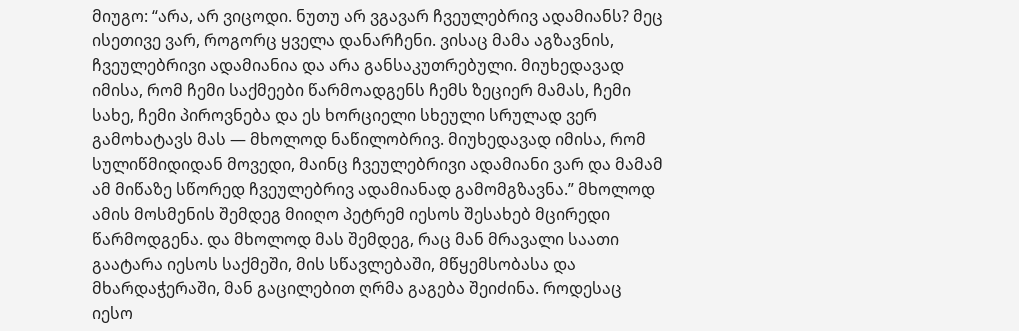მიუგო: “არა, არ ვიცოდი. ნუთუ არ ვგავარ ჩვეულებრივ ადამიანს? მეც ისეთივე ვარ, როგორც ყველა დანარჩენი. ვისაც მამა აგზავნის, ჩვეულებრივი ადამიანია და არა განსაკუთრებული. მიუხედავად იმისა, რომ ჩემი საქმეები წარმოადგენს ჩემს ზეციერ მამას, ჩემი სახე, ჩემი პიროვნება და ეს ხორციელი სხეული სრულად ვერ გამოხატავს მას — მხოლოდ ნაწილობრივ. მიუხედავად იმისა, რომ სულიწმიდიდან მოვედი, მაინც ჩვეულებრივი ადამიანი ვარ და მამამ ამ მიწაზე სწორედ ჩვეულებრივ ადამიანად გამომგზავნა.” მხოლოდ ამის მოსმენის შემდეგ მიიღო პეტრემ იესოს შესახებ მცირედი წარმოდგენა. და მხოლოდ მას შემდეგ, რაც მან მრავალი საათი გაატარა იესოს საქმეში, მის სწავლებაში, მწყემსობასა და მხარდაჭერაში, მან გაცილებით ღრმა გაგება შეიძინა. როდესაც იესო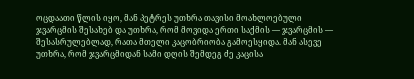ოცდაათი წლის იყო, მან პეტრეს უთხრა თავისი მოახლოებული ჯვარცმის შესახებ და უთხრა, რომ მოვიდა ერთი საქმის — ჯვარცმის — შესასრულებლად, რათა მთელი კაცობრიობა გამოესყიდა. მან ასევე უთხრა, რომ ჯვარცმიდან სამი დღის შემდეგ ძე კაცისა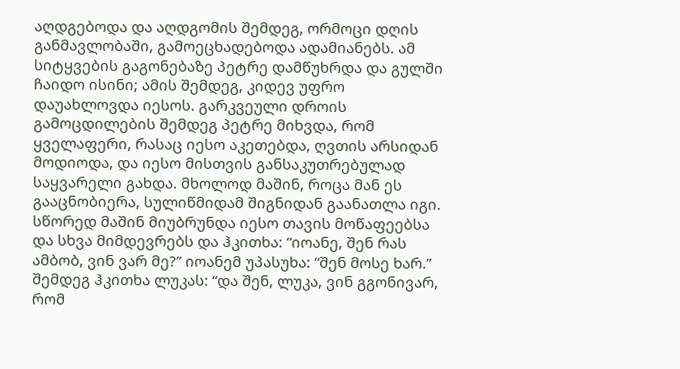აღდგებოდა და აღდგომის შემდეგ, ორმოცი დღის განმავლობაში, გამოეცხადებოდა ადამიანებს. ამ სიტყვების გაგონებაზე პეტრე დამწუხრდა და გულში ჩაიდო ისინი; ამის შემდეგ, კიდევ უფრო დაუახლოვდა იესოს. გარკვეული დროის გამოცდილების შემდეგ პეტრე მიხვდა, რომ ყველაფერი, რასაც იესო აკეთებდა, ღვთის არსიდან მოდიოდა, და იესო მისთვის განსაკუთრებულად საყვარელი გახდა. მხოლოდ მაშინ, როცა მან ეს გააცნობიერა, სულიწმიდამ შიგნიდან გაანათლა იგი. სწორედ მაშინ მიუბრუნდა იესო თავის მოწაფეებსა და სხვა მიმდევრებს და ჰკითხა: “იოანე, შენ რას ამბობ, ვინ ვარ მე?” იოანემ უპასუხა: “შენ მოსე ხარ.” შემდეგ ჰკითხა ლუკას: “და შენ, ლუკა, ვინ გგონივარ, რომ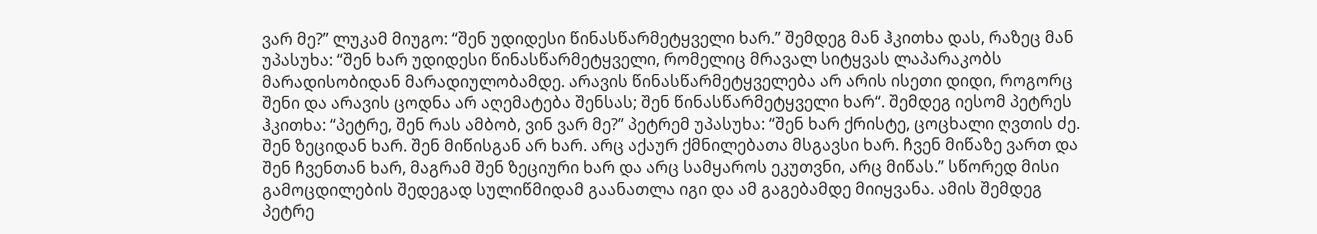ვარ მე?” ლუკამ მიუგო: “შენ უდიდესი წინასწარმეტყველი ხარ.” შემდეგ მან ჰკითხა დას, რაზეც მან უპასუხა: “შენ ხარ უდიდესი წინასწარმეტყველი, რომელიც მრავალ სიტყვას ლაპარაკობს მარადისობიდან მარადიულობამდე. არავის წინასწარმეტყველება არ არის ისეთი დიდი, როგორც შენი და არავის ცოდნა არ აღემატება შენსას; შენ წინასწარმეტყველი ხარ“. შემდეგ იესომ პეტრეს ჰკითხა: “პეტრე, შენ რას ამბობ, ვინ ვარ მე?” პეტრემ უპასუხა: “შენ ხარ ქრისტე, ცოცხალი ღვთის ძე. შენ ზეციდან ხარ. შენ მიწისგან არ ხარ. არც აქაურ ქმნილებათა მსგავსი ხარ. ჩვენ მიწაზე ვართ და შენ ჩვენთან ხარ, მაგრამ შენ ზეციური ხარ და არც სამყაროს ეკუთვნი, არც მიწას.” სწორედ მისი გამოცდილების შედეგად სულიწმიდამ გაანათლა იგი და ამ გაგებამდე მიიყვანა. ამის შემდეგ პეტრე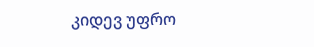კიდევ უფრო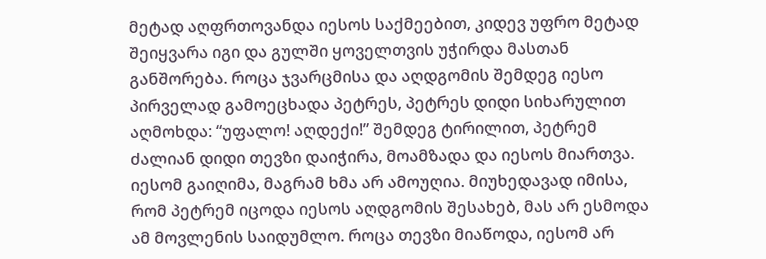მეტად აღფრთოვანდა იესოს საქმეებით, კიდევ უფრო მეტად შეიყვარა იგი და გულში ყოველთვის უჭირდა მასთან განშორება. როცა ჯვარცმისა და აღდგომის შემდეგ იესო პირველად გამოეცხადა პეტრეს, პეტრეს დიდი სიხარულით აღმოხდა: “უფალო! აღდექი!” შემდეგ ტირილით, პეტრემ ძალიან დიდი თევზი დაიჭირა, მოამზადა და იესოს მიართვა. იესომ გაიღიმა, მაგრამ ხმა არ ამოუღია. მიუხედავად იმისა, რომ პეტრემ იცოდა იესოს აღდგომის შესახებ, მას არ ესმოდა ამ მოვლენის საიდუმლო. როცა თევზი მიაწოდა, იესომ არ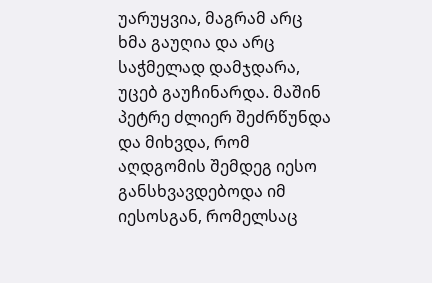უარუყვია, მაგრამ არც ხმა გაუღია და არც საჭმელად დამჯდარა, უცებ გაუჩინარდა. მაშინ პეტრე ძლიერ შეძრწუნდა და მიხვდა, რომ აღდგომის შემდეგ იესო განსხვავდებოდა იმ იესოსგან, რომელსაც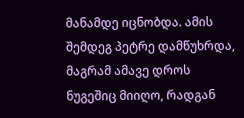მანამდე იცნობდა. ამის შემდეგ პეტრე დამწუხრდა, მაგრამ ამავე დროს ნუგეშიც მიიღო, რადგან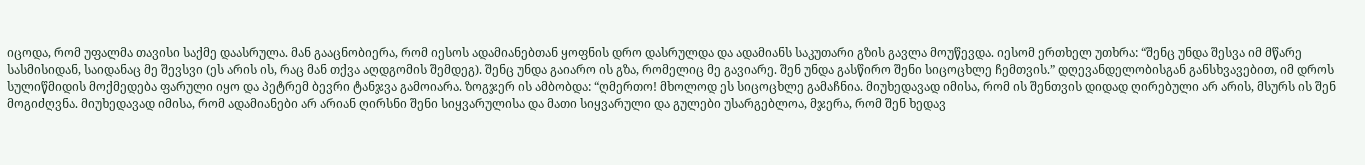იცოდა, რომ უფალმა თავისი საქმე დაასრულა. მან გააცნობიერა, რომ იესოს ადამიანებთან ყოფნის დრო დასრულდა და ადამიანს საკუთარი გზის გავლა მოუწევდა. იესომ ერთხელ უთხრა: “შენც უნდა შესვა იმ მწარე სასმისიდან, საიდანაც მე შევსვი (ეს არის ის, რაც მან თქვა აღდგომის შემდეგ). შენც უნდა გაიარო ის გზა, რომელიც მე გავიარე. შენ უნდა გასწირო შენი სიცოცხლე ჩემთვის.” დღევანდელობისგან განსხვავებით, იმ დროს სულიწმიდის მოქმედება ფარული იყო და პეტრემ ბევრი ტანჯვა გამოიარა. ზოგჯერ ის ამბობდა: “ღმერთო! მხოლოდ ეს სიცოცხლე გამაჩნია. მიუხედავად იმისა, რომ ის შენთვის დიდად ღირებული არ არის, მსურს ის შენ მოგიძღვნა. მიუხედავად იმისა, რომ ადამიანები არ არიან ღირსნი შენი სიყვარულისა და მათი სიყვარული და გულები უსარგებლოა, მჯერა, რომ შენ ხედავ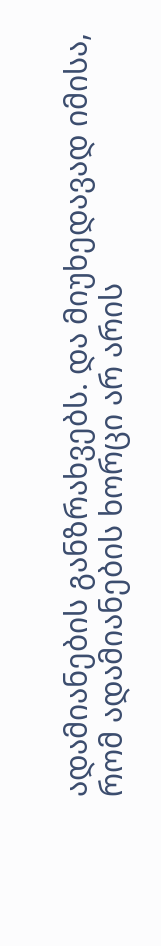ადამიანების განზრახვებს. და მიუხედავად იმისა, რომ ადამიანების ხორცი არ არის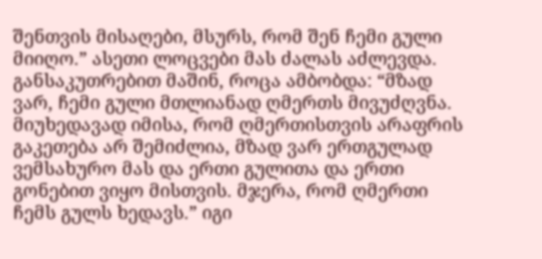შენთვის მისაღები, მსურს, რომ შენ ჩემი გული მიიღო.” ასეთი ლოცვები მას ძალას აძლევდა. განსაკუთრებით მაშინ, როცა ამბობდა: “მზად ვარ, ჩემი გული მთლიანად ღმერთს მივუძღვნა. მიუხედავად იმისა, რომ ღმერთისთვის არაფრის გაკეთება არ შემიძლია, მზად ვარ ერთგულად ვემსახურო მას და ერთი გულითა და ერთი გონებით ვიყო მისთვის. მჯერა, რომ ღმერთი ჩემს გულს ხედავს.” იგი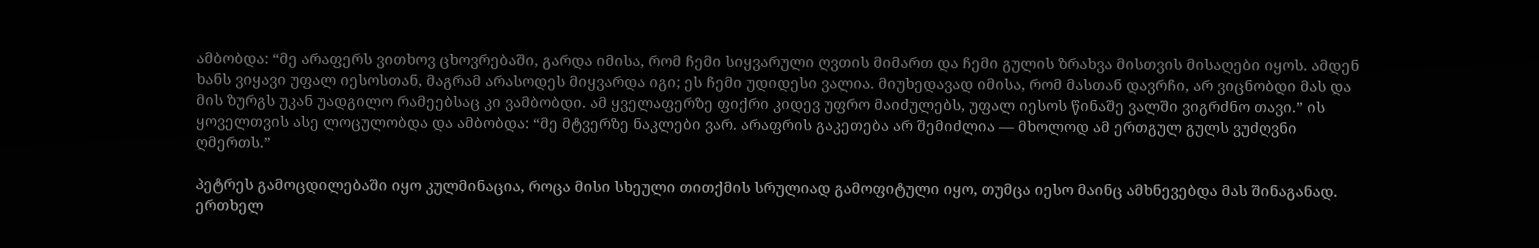ამბობდა: “მე არაფერს ვითხოვ ცხოვრებაში, გარდა იმისა, რომ ჩემი სიყვარული ღვთის მიმართ და ჩემი გულის ზრახვა მისთვის მისაღები იყოს. ამდენ ხანს ვიყავი უფალ იესოსთან, მაგრამ არასოდეს მიყვარდა იგი; ეს ჩემი უდიდესი ვალია. მიუხედავად იმისა, რომ მასთან დავრჩი, არ ვიცნობდი მას და მის ზურგს უკან უადგილო რამეებსაც კი ვამბობდი. ამ ყველაფერზე ფიქრი კიდევ უფრო მაიძულებს, უფალ იესოს წინაშე ვალში ვიგრძნო თავი.” ის ყოველთვის ასე ლოცულობდა და ამბობდა: “მე მტვერზე ნაკლები ვარ. არაფრის გაკეთება არ შემიძლია — მხოლოდ ამ ერთგულ გულს ვუძღვნი ღმერთს.”

პეტრეს გამოცდილებაში იყო კულმინაცია, როცა მისი სხეული თითქმის სრულიად გამოფიტული იყო, თუმცა იესო მაინც ამხნევებდა მას შინაგანად. ერთხელ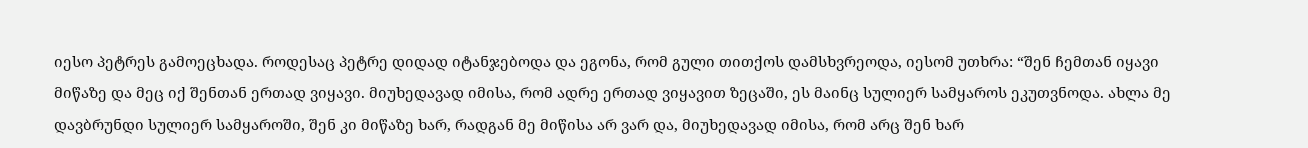იესო პეტრეს გამოეცხადა. როდესაც პეტრე დიდად იტანჯებოდა და ეგონა, რომ გული თითქოს დამსხვრეოდა, იესომ უთხრა: “შენ ჩემთან იყავი მიწაზე და მეც იქ შენთან ერთად ვიყავი. მიუხედავად იმისა, რომ ადრე ერთად ვიყავით ზეცაში, ეს მაინც სულიერ სამყაროს ეკუთვნოდა. ახლა მე დავბრუნდი სულიერ სამყაროში, შენ კი მიწაზე ხარ, რადგან მე მიწისა არ ვარ და, მიუხედავად იმისა, რომ არც შენ ხარ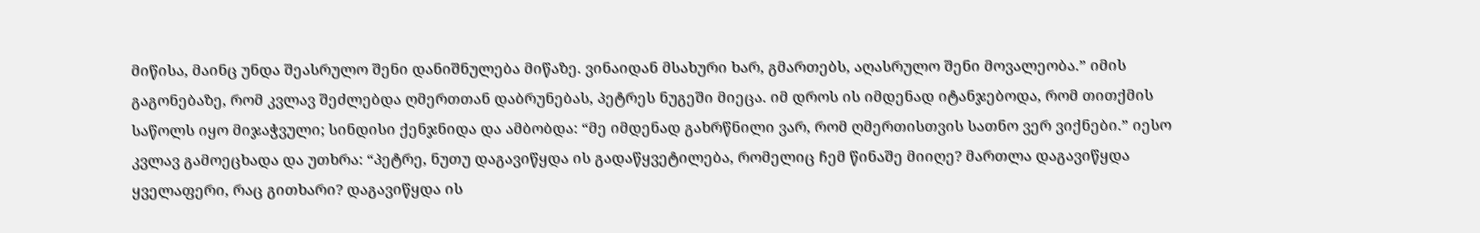მიწისა, მაინც უნდა შეასრულო შენი დანიშნულება მიწაზე. ვინაიდან მსახური ხარ, გმართებს, აღასრულო შენი მოვალეობა.” იმის გაგონებაზე, რომ კვლავ შეძლებდა ღმერთთან დაბრუნებას, პეტრეს ნუგეში მიეცა. იმ დროს ის იმდენად იტანჯებოდა, რომ თითქმის საწოლს იყო მიჯაჭვული; სინდისი ქენჯნიდა და ამბობდა: “მე იმდენად გახრწნილი ვარ, რომ ღმერთისთვის სათნო ვერ ვიქნები.” იესო კვლავ გამოეცხადა და უთხრა: “პეტრე, ნუთუ დაგავიწყდა ის გადაწყვეტილება, რომელიც ჩემ წინაშე მიიღე? მართლა დაგავიწყდა ყველაფერი, რაც გითხარი? დაგავიწყდა ის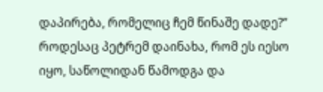დაპირება, რომელიც ჩემ წინაშე დადე?” როდესაც პეტრემ დაინახა, რომ ეს იესო იყო, საწოლიდან წამოდგა და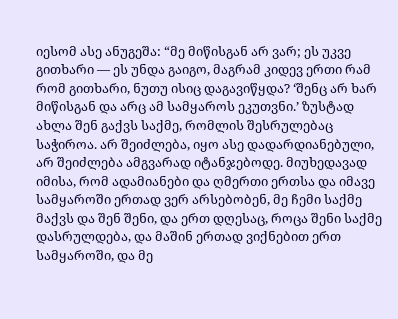იესომ ასე ანუგეშა: “მე მიწისგან არ ვარ; ეს უკვე გითხარი — ეს უნდა გაიგო, მაგრამ კიდევ ერთი რამ რომ გითხარი, ნუთუ ისიც დაგავიწყდა? ‘შენც არ ხარ მიწისგან და არც ამ სამყაროს ეკუთვნი.’ ზუსტად ახლა შენ გაქვს საქმე, რომლის შესრულებაც საჭიროა. არ შეიძლება, იყო ასე დადარდიანებული, არ შეიძლება ამგვარად იტანჯებოდე. მიუხედავად იმისა, რომ ადამიანები და ღმერთი ერთსა და იმავე სამყაროში ერთად ვერ არსებობენ, მე ჩემი საქმე მაქვს და შენ შენი, და ერთ დღესაც, როცა შენი საქმე დასრულდება, და მაშინ ერთად ვიქნებით ერთ სამყაროში, და მე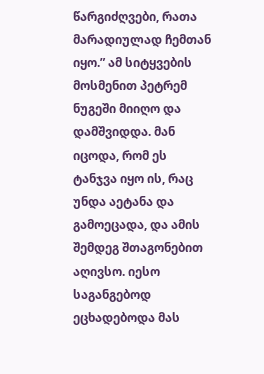წარგიძღვები, რათა მარადიულად ჩემთან იყო.” ამ სიტყვების მოსმენით პეტრემ ნუგეში მიიღო და დამშვიდდა. მან იცოდა, რომ ეს ტანჯვა იყო ის, რაც უნდა აეტანა და გამოეცადა, და ამის შემდეგ შთაგონებით აღივსო. იესო საგანგებოდ ეცხადებოდა მას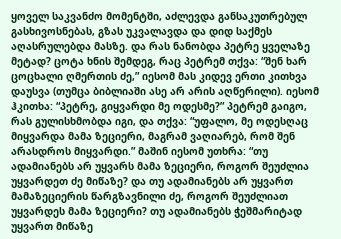ყოველ საკვანძო მომენტში, აძლევდა განსაკუთრებულ გასხივოსნებას, გზას უკვალავდა და დიდ საქმეს აღასრულებდა მასზე. და რას ნანობდა პეტრე ყველაზე მეტად? ცოტა ხნის შემდეგ, რაც პეტრემ თქვა: “შენ ხარ ცოცხალი ღმერთის ძე,” იესომ მას კიდევ ერთი კითხვა დაუსვა (თუმცა ბიბლიაში ასე არ არის აღწერილი). იესომ ჰკითხა: “პეტრე, გიყვარდი მე ოდესმე?” პეტრემ გაიგო, რას გულისხმობდა იგი, და თქვა: “უფალო, მე ოდესღაც მიყვარდა მამა ზეციერი, მაგრამ ვაღიარებ, რომ შენ არასდროს მიყვარდი.” მაშინ იესომ უთხრა: “თუ ადამიანებს არ უყვარს მამა ზეციერი, როგორ შეუძლია უყვარდეთ ძე მიწაზე? და თუ ადამიანებს არ უყვართ მამაზეციერის წარგზავნილი ძე, როგორ შეუძლიათ უყვარდეს მამა ზეციერი? თუ ადამიანებს ჭეშმარიტად უყვართ მიწაზე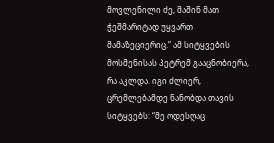მოვლენილი ძე, მაშინ მათ ჭეშმარიტად უყვართ მამაზეციერიც.” ამ სიტყვების მოსმენისას პეტრემ გააცნობიერა, რა აკლდა. იგი ძლიერ, ცრემლებამდე ნანობდა თავის სიტყვებს: “მე ოდესღაც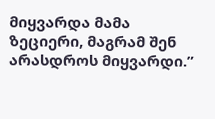მიყვარდა მამა ზეციერი, მაგრამ შენ არასდროს მიყვარდი.”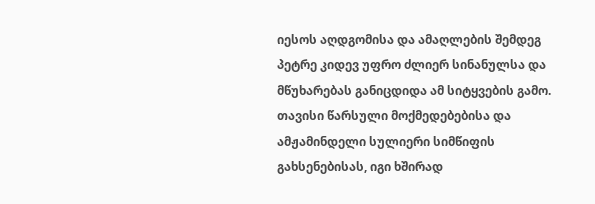იესოს აღდგომისა და ამაღლების შემდეგ პეტრე კიდევ უფრო ძლიერ სინანულსა და მწუხარებას განიცდიდა ამ სიტყვების გამო. თავისი წარსული მოქმედებებისა და ამჟამინდელი სულიერი სიმწიფის გახსენებისას, იგი ხშირად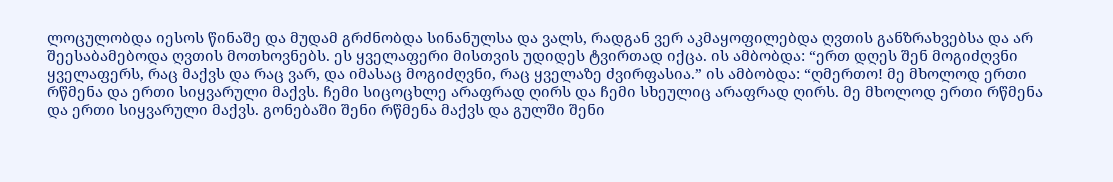ლოცულობდა იესოს წინაშე და მუდამ გრძნობდა სინანულსა და ვალს, რადგან ვერ აკმაყოფილებდა ღვთის განზრახვებსა და არ შეესაბამებოდა ღვთის მოთხოვნებს. ეს ყველაფერი მისთვის უდიდეს ტვირთად იქცა. ის ამბობდა: “ერთ დღეს შენ მოგიძღვნი ყველაფერს, რაც მაქვს და რაც ვარ, და იმასაც მოგიძღვნი, რაც ყველაზე ძვირფასია.” ის ამბობდა: “ღმერთო! მე მხოლოდ ერთი რწმენა და ერთი სიყვარული მაქვს. ჩემი სიცოცხლე არაფრად ღირს და ჩემი სხეულიც არაფრად ღირს. მე მხოლოდ ერთი რწმენა და ერთი სიყვარული მაქვს. გონებაში შენი რწმენა მაქვს და გულში შენი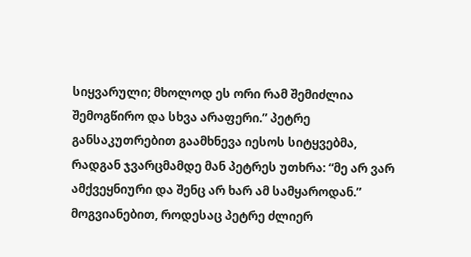სიყვარული; მხოლოდ ეს ორი რამ შემიძლია შემოგწირო და სხვა არაფერი.” პეტრე განსაკუთრებით გაამხნევა იესოს სიტყვებმა, რადგან ჯვარცმამდე მან პეტრეს უთხრა: “მე არ ვარ ამქვეყნიური და შენც არ ხარ ამ სამყაროდან.” მოგვიანებით, როდესაც პეტრე ძლიერ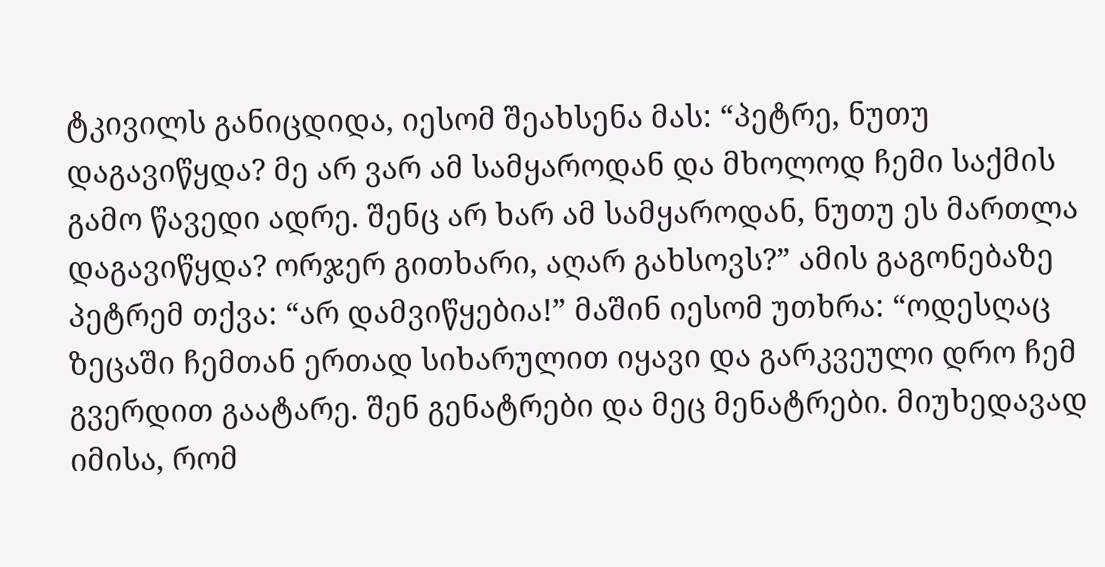ტკივილს განიცდიდა, იესომ შეახსენა მას: “პეტრე, ნუთუ დაგავიწყდა? მე არ ვარ ამ სამყაროდან და მხოლოდ ჩემი საქმის გამო წავედი ადრე. შენც არ ხარ ამ სამყაროდან, ნუთუ ეს მართლა დაგავიწყდა? ორჯერ გითხარი, აღარ გახსოვს?” ამის გაგონებაზე პეტრემ თქვა: “არ დამვიწყებია!” მაშინ იესომ უთხრა: “ოდესღაც ზეცაში ჩემთან ერთად სიხარულით იყავი და გარკვეული დრო ჩემ გვერდით გაატარე. შენ გენატრები და მეც მენატრები. მიუხედავად იმისა, რომ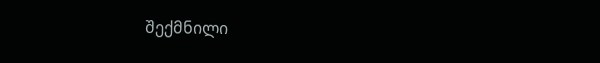შექმნილი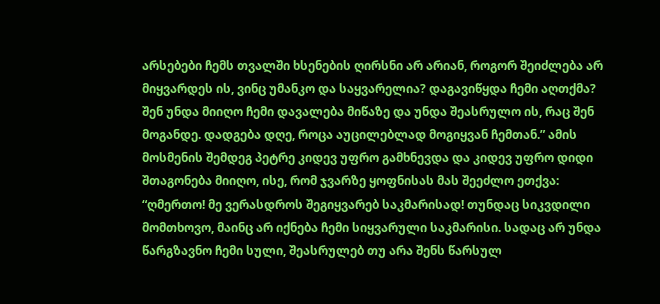არსებები ჩემს თვალში ხსენების ღირსნი არ არიან, როგორ შეიძლება არ მიყვარდეს ის, ვინც უმანკო და საყვარელია? დაგავიწყდა ჩემი აღთქმა? შენ უნდა მიიღო ჩემი დავალება მიწაზე და უნდა შეასრულო ის, რაც შენ მოგანდე. დადგება დღე, როცა აუცილებლად მოგიყვან ჩემთან.” ამის მოსმენის შემდეგ პეტრე კიდევ უფრო გამხნევდა და კიდევ უფრო დიდი შთაგონება მიიღო, ისე, რომ ჯვარზე ყოფნისას მას შეეძლო ეთქვა: “ღმერთო! მე ვერასდროს შეგიყვარებ საკმარისად! თუნდაც სიკვდილი მომთხოვო, მაინც არ იქნება ჩემი სიყვარული საკმარისი. სადაც არ უნდა წარგზავნო ჩემი სული, შეასრულებ თუ არა შენს წარსულ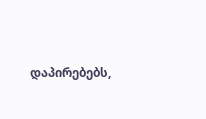დაპირებებს,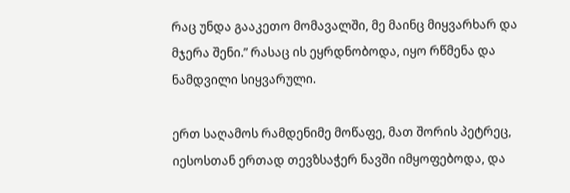რაც უნდა გააკეთო მომავალში, მე მაინც მიყვარხარ და მჯერა შენი.” რასაც ის ეყრდნობოდა, იყო რწმენა და ნამდვილი სიყვარული.

ერთ საღამოს რამდენიმე მოწაფე, მათ შორის პეტრეც, იესოსთან ერთად თევზსაჭერ ნავში იმყოფებოდა, და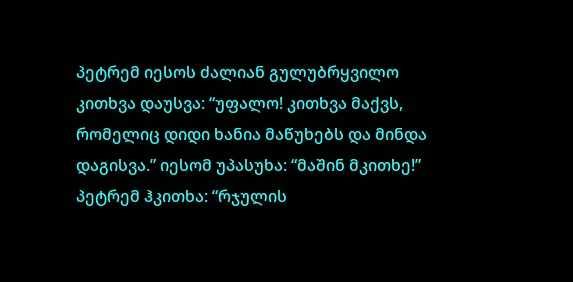პეტრემ იესოს ძალიან გულუბრყვილო კითხვა დაუსვა: “უფალო! კითხვა მაქვს, რომელიც დიდი ხანია მაწუხებს და მინდა დაგისვა.” იესომ უპასუხა: “მაშინ მკითხე!” პეტრემ ჰკითხა: “რჯულის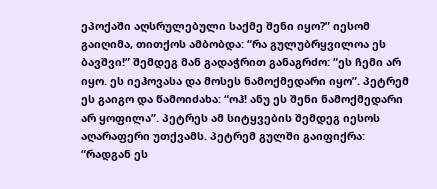ეპოქაში აღსრულებული საქმე შენი იყო?” იესომ გაიღიმა, თითქოს ამბობდა: “რა გულუბრყვილოა ეს ბავშვი!” შემდეგ მან გადაჭრით განაგრძო: “ეს ჩემი არ იყო. ეს იეჰოვასა და მოსეს ნამოქმედარი იყო”. პეტრემ ეს გაიგო და წამოიძახა: “ოჰ! ანუ ეს შენი ნამოქმედარი არ ყოფილა”. პეტრეს ამ სიტყვების შემდეგ იესოს აღარაფერი უთქვამს. პეტრემ გულში გაიფიქრა: “რადგან ეს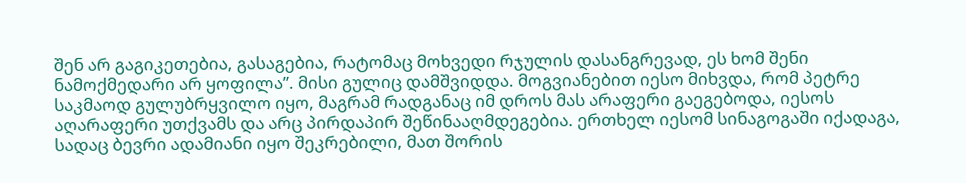შენ არ გაგიკეთებია, გასაგებია, რატომაც მოხვედი რჯულის დასანგრევად, ეს ხომ შენი ნამოქმედარი არ ყოფილა”. მისი გულიც დამშვიდდა. მოგვიანებით იესო მიხვდა, რომ პეტრე საკმაოდ გულუბრყვილო იყო, მაგრამ რადგანაც იმ დროს მას არაფერი გაეგებოდა, იესოს აღარაფერი უთქვამს და არც პირდაპირ შეწინააღმდეგებია. ერთხელ იესომ სინაგოგაში იქადაგა, სადაც ბევრი ადამიანი იყო შეკრებილი, მათ შორის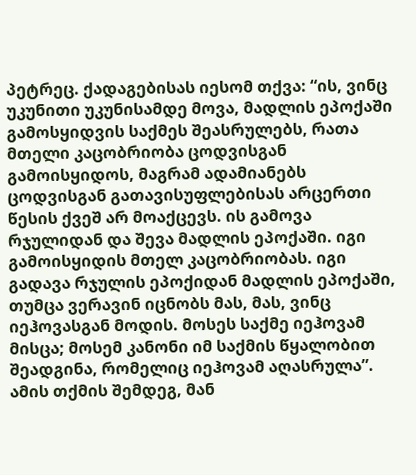პეტრეც. ქადაგებისას იესომ თქვა: “ის, ვინც უკუნითი უკუნისამდე მოვა, მადლის ეპოქაში გამოსყიდვის საქმეს შეასრულებს, რათა მთელი კაცობრიობა ცოდვისგან გამოისყიდოს, მაგრამ ადამიანებს ცოდვისგან გათავისუფლებისას არცერთი წესის ქვეშ არ მოაქცევს. ის გამოვა რჯულიდან და შევა მადლის ეპოქაში. იგი გამოისყიდის მთელ კაცობრიობას. იგი გადავა რჯულის ეპოქიდან მადლის ეპოქაში, თუმცა ვერავინ იცნობს მას, მას, ვინც იეჰოვასგან მოდის. მოსეს საქმე იეჰოვამ მისცა; მოსემ კანონი იმ საქმის წყალობით შეადგინა, რომელიც იეჰოვამ აღასრულა”. ამის თქმის შემდეგ, მან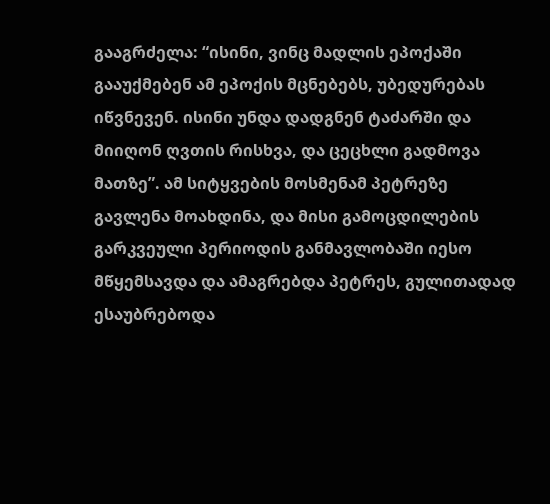გააგრძელა: “ისინი, ვინც მადლის ეპოქაში გააუქმებენ ამ ეპოქის მცნებებს, უბედურებას იწვნევენ. ისინი უნდა დადგნენ ტაძარში და მიიღონ ღვთის რისხვა, და ცეცხლი გადმოვა მათზე”. ამ სიტყვების მოსმენამ პეტრეზე გავლენა მოახდინა, და მისი გამოცდილების გარკვეული პერიოდის განმავლობაში იესო მწყემსავდა და ამაგრებდა პეტრეს, გულითადად ესაუბრებოდა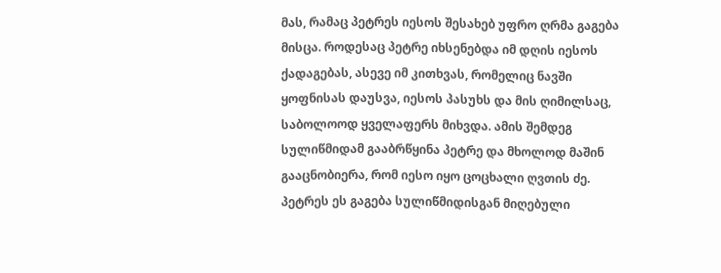მას, რამაც პეტრეს იესოს შესახებ უფრო ღრმა გაგება მისცა. როდესაც პეტრე იხსენებდა იმ დღის იესოს ქადაგებას, ასევე იმ კითხვას, რომელიც ნავში ყოფნისას დაუსვა, იესოს პასუხს და მის ღიმილსაც, საბოლოოდ ყველაფერს მიხვდა. ამის შემდეგ სულიწმიდამ გააბრწყინა პეტრე და მხოლოდ მაშინ გააცნობიერა, რომ იესო იყო ცოცხალი ღვთის ძე. პეტრეს ეს გაგება სულიწმიდისგან მიღებული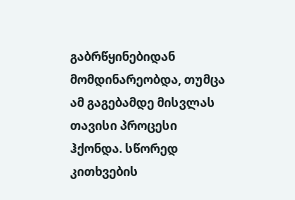გაბრწყინებიდან მომდინარეობდა, თუმცა ამ გაგებამდე მისვლას თავისი პროცესი ჰქონდა. სწორედ კითხვების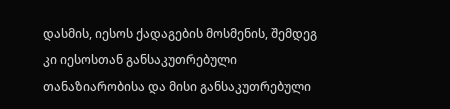დასმის, იესოს ქადაგების მოსმენის, შემდეგ კი იესოსთან განსაკუთრებული თანაზიარობისა და მისი განსაკუთრებული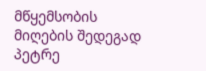მწყემსობის მიღების შედეგად პეტრე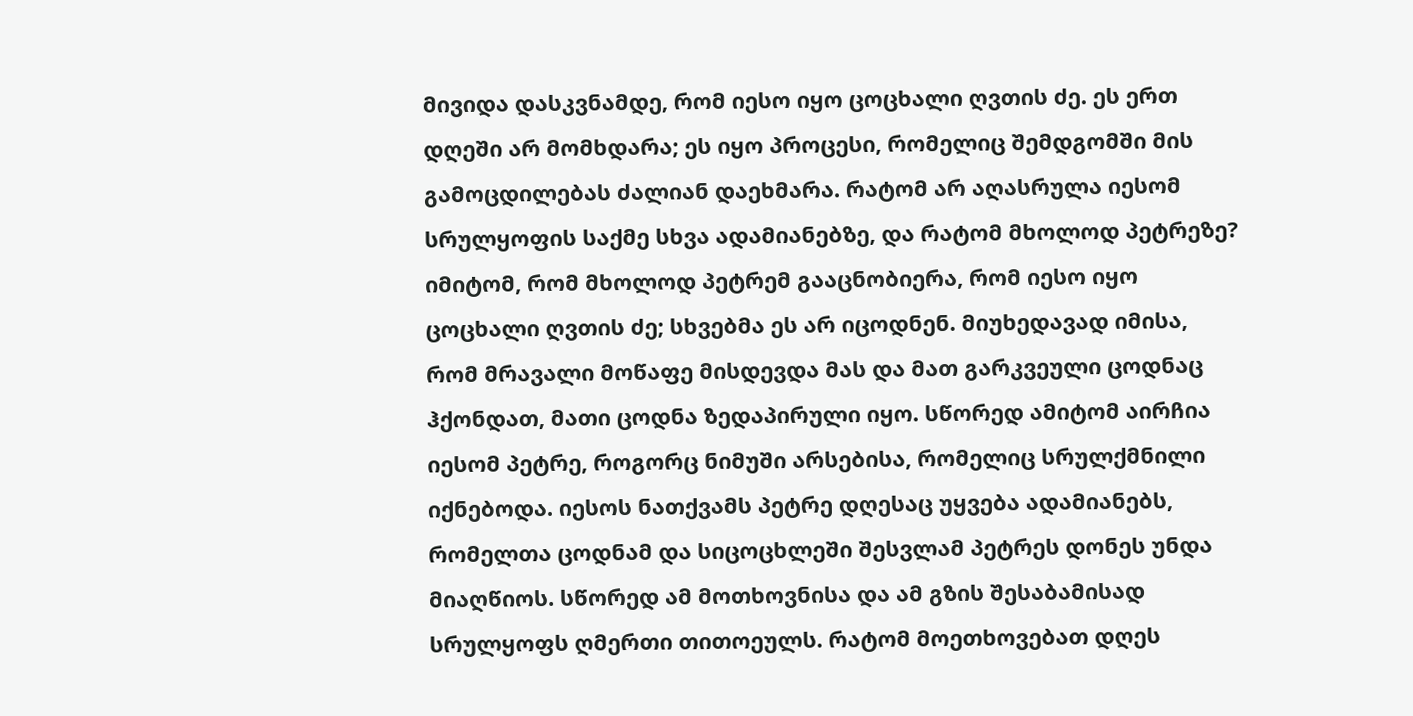მივიდა დასკვნამდე, რომ იესო იყო ცოცხალი ღვთის ძე. ეს ერთ დღეში არ მომხდარა; ეს იყო პროცესი, რომელიც შემდგომში მის გამოცდილებას ძალიან დაეხმარა. რატომ არ აღასრულა იესომ სრულყოფის საქმე სხვა ადამიანებზე, და რატომ მხოლოდ პეტრეზე? იმიტომ, რომ მხოლოდ პეტრემ გააცნობიერა, რომ იესო იყო ცოცხალი ღვთის ძე; სხვებმა ეს არ იცოდნენ. მიუხედავად იმისა, რომ მრავალი მოწაფე მისდევდა მას და მათ გარკვეული ცოდნაც ჰქონდათ, მათი ცოდნა ზედაპირული იყო. სწორედ ამიტომ აირჩია იესომ პეტრე, როგორც ნიმუში არსებისა, რომელიც სრულქმნილი იქნებოდა. იესოს ნათქვამს პეტრე დღესაც უყვება ადამიანებს, რომელთა ცოდნამ და სიცოცხლეში შესვლამ პეტრეს დონეს უნდა მიაღწიოს. სწორედ ამ მოთხოვნისა და ამ გზის შესაბამისად სრულყოფს ღმერთი თითოეულს. რატომ მოეთხოვებათ დღეს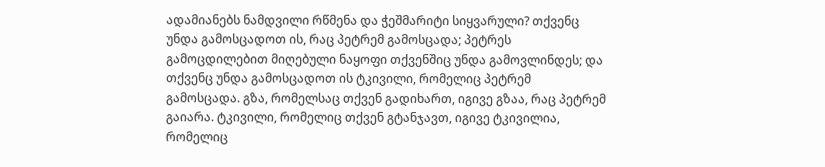ადამიანებს ნამდვილი რწმენა და ჭეშმარიტი სიყვარული? თქვენც უნდა გამოსცადოთ ის, რაც პეტრემ გამოსცადა; პეტრეს გამოცდილებით მიღებული ნაყოფი თქვენშიც უნდა გამოვლინდეს; და თქვენც უნდა გამოსცადოთ ის ტკივილი, რომელიც პეტრემ გამოსცადა. გზა, რომელსაც თქვენ გადიხართ, იგივე გზაა, რაც პეტრემ გაიარა. ტკივილი, რომელიც თქვენ გტანჯავთ, იგივე ტკივილია, რომელიც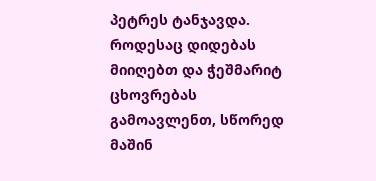პეტრეს ტანჯავდა. როდესაც დიდებას მიიღებთ და ჭეშმარიტ ცხოვრებას გამოავლენთ, სწორედ მაშინ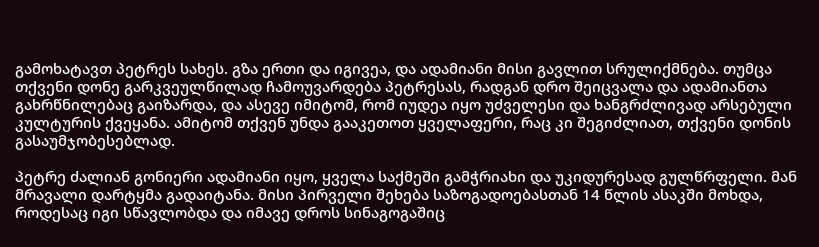გამოხატავთ პეტრეს სახეს. გზა ერთი და იგივეა, და ადამიანი მისი გავლით სრულიქმნება. თუმცა თქვენი დონე გარკვეულწილად ჩამოუვარდება პეტრესას, რადგან დრო შეიცვალა და ადამიანთა გახრწნილებაც გაიზარდა, და ასევე იმიტომ, რომ იუდეა იყო უძველესი და ხანგრძლივად არსებული კულტურის ქვეყანა. ამიტომ თქვენ უნდა გააკეთოთ ყველაფერი, რაც კი შეგიძლიათ, თქვენი დონის გასაუმჯობესებლად.

პეტრე ძალიან გონიერი ადამიანი იყო, ყველა საქმეში გამჭრიახი და უკიდურესად გულწრფელი. მან მრავალი დარტყმა გადაიტანა. მისი პირველი შეხება საზოგადოებასთან 14 წლის ასაკში მოხდა, როდესაც იგი სწავლობდა და იმავე დროს სინაგოგაშიც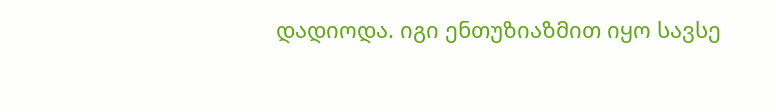დადიოდა. იგი ენთუზიაზმით იყო სავსე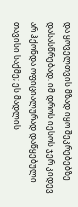და ყოველთვის მზად იყო შეკრებებზე დასასწრებად. იმ დროს იესოს ჯერ კიდევ არ ჰქონდა ოფიციალურად დაწყებული თავისი საქმე; ეს მადლის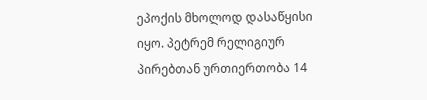ეპოქის მხოლოდ დასაწყისი იყო. პეტრემ რელიგიურ პირებთან ურთიერთობა 14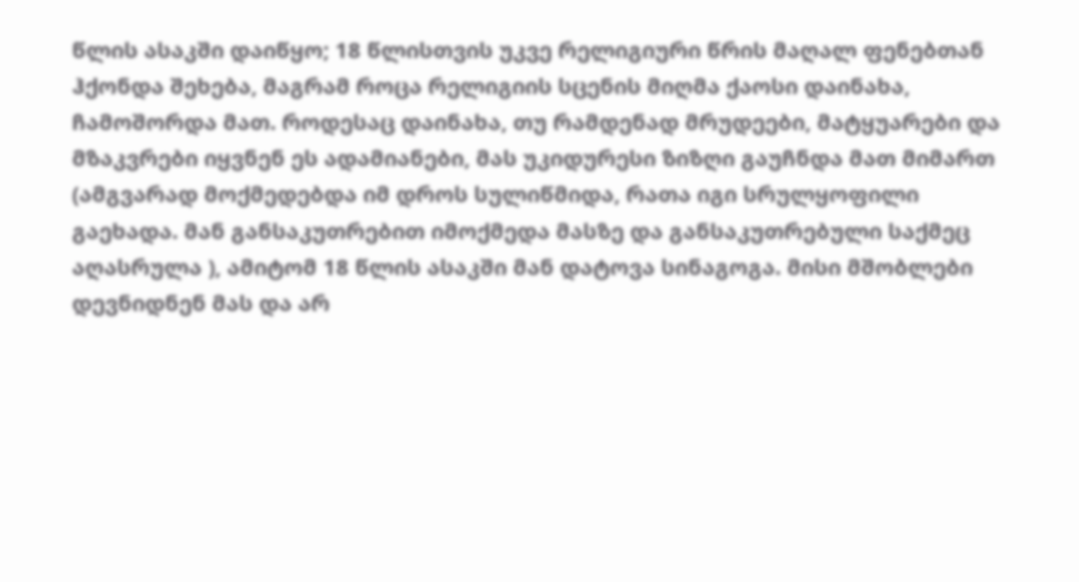წლის ასაკში დაიწყო; 18 წლისთვის უკვე რელიგიური წრის მაღალ ფენებთან ჰქონდა შეხება, მაგრამ როცა რელიგიის სცენის მიღმა ქაოსი დაინახა, ჩამოშორდა მათ. როდესაც დაინახა, თუ რამდენად მრუდეები, მატყუარები და მზაკვრები იყვნენ ეს ადამიანები, მას უკიდურესი ზიზღი გაუჩნდა მათ მიმართ (ამგვარად მოქმედებდა იმ დროს სულიწმიდა, რათა იგი სრულყოფილი გაეხადა. მან განსაკუთრებით იმოქმედა მასზე და განსაკუთრებული საქმეც აღასრულა ), ამიტომ 18 წლის ასაკში მან დატოვა სინაგოგა. მისი მშობლები დევნიდნენ მას და არ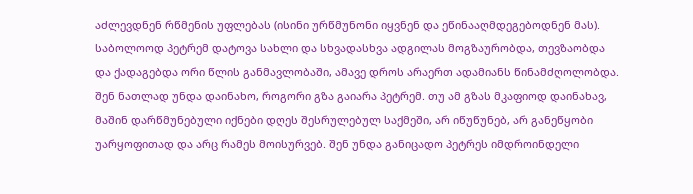აძლევდნენ რწმენის უფლებას (ისინი ურწმუნონი იყვნენ და ეწინააღმდეგებოდნენ მას). საბოლოოდ პეტრემ დატოვა სახლი და სხვადასხვა ადგილას მოგზაურობდა, თევზაობდა და ქადაგებდა ორი წლის განმავლობაში, ამავე დროს არაერთ ადამიანს წინამძღოლობდა. შენ ნათლად უნდა დაინახო, როგორი გზა გაიარა პეტრემ. თუ ამ გზას მკაფიოდ დაინახავ, მაშინ დარწმუნებული იქნები დღეს შესრულებულ საქმეში, არ იწუწუნებ, არ განეწყობი უარყოფითად და არც რამეს მოისურვებ. შენ უნდა განიცადო პეტრეს იმდროინდელი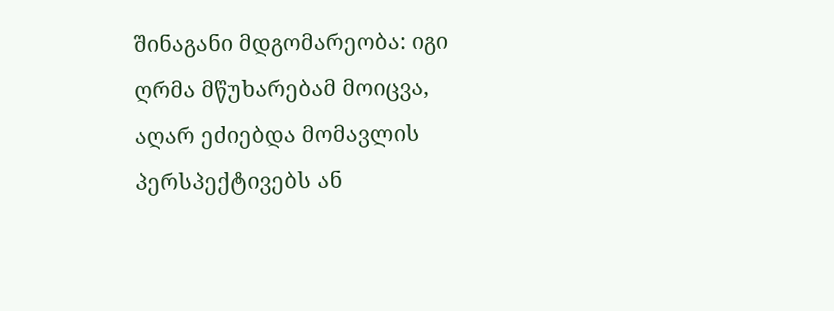შინაგანი მდგომარეობა: იგი ღრმა მწუხარებამ მოიცვა, აღარ ეძიებდა მომავლის პერსპექტივებს ან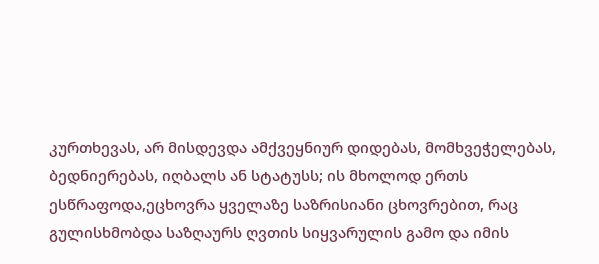კურთხევას, არ მისდევდა ამქვეყნიურ დიდებას, მომხვეჭელებას, ბედნიერებას, იღბალს ან სტატუსს; ის მხოლოდ ერთს ესწრაფოდა,ეცხოვრა ყველაზე საზრისიანი ცხოვრებით, რაც გულისხმობდა საზღაურს ღვთის სიყვარულის გამო და იმის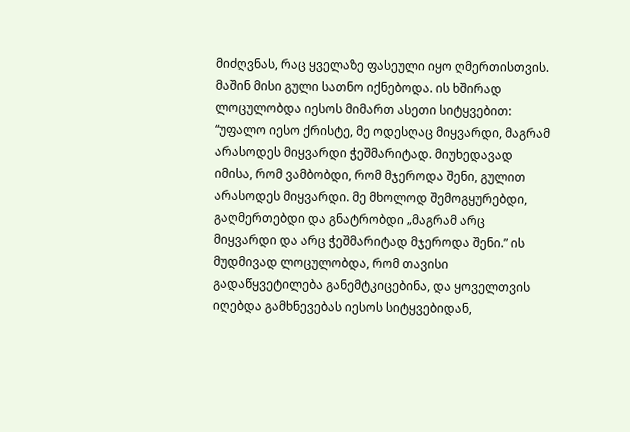მიძღვნას, რაც ყველაზე ფასეული იყო ღმერთისთვის. მაშინ მისი გული სათნო იქნებოდა. ის ხშირად ლოცულობდა იესოს მიმართ ასეთი სიტყვებით: “უფალო იესო ქრისტე, მე ოდესღაც მიყვარდი, მაგრამ არასოდეს მიყვარდი ჭეშმარიტად. მიუხედავად იმისა, რომ ვამბობდი, რომ მჯეროდა შენი, გულით არასოდეს მიყვარდი. მე მხოლოდ შემოგყურებდი, გაღმერთებდი და გნატრობდი „მაგრამ არც მიყვარდი და არც ჭეშმარიტად მჯეროდა შენი.” ის მუდმივად ლოცულობდა, რომ თავისი გადაწყვეტილება განემტკიცებინა, და ყოველთვის იღებდა გამხნევებას იესოს სიტყვებიდან,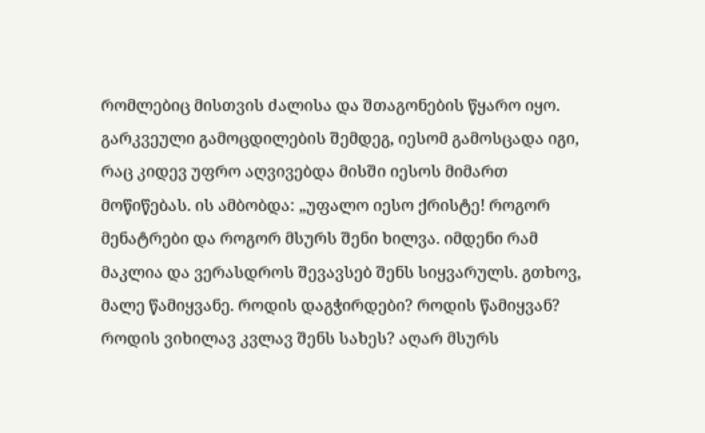რომლებიც მისთვის ძალისა და შთაგონების წყარო იყო. გარკვეული გამოცდილების შემდეგ, იესომ გამოსცადა იგი, რაც კიდევ უფრო აღვივებდა მისში იესოს მიმართ მოწიწებას. ის ამბობდა: „უფალო იესო ქრისტე! როგორ მენატრები და როგორ მსურს შენი ხილვა. იმდენი რამ მაკლია და ვერასდროს შევავსებ შენს სიყვარულს. გთხოვ, მალე წამიყვანე. როდის დაგჭირდები? როდის წამიყვან? როდის ვიხილავ კვლავ შენს სახეს? აღარ მსურს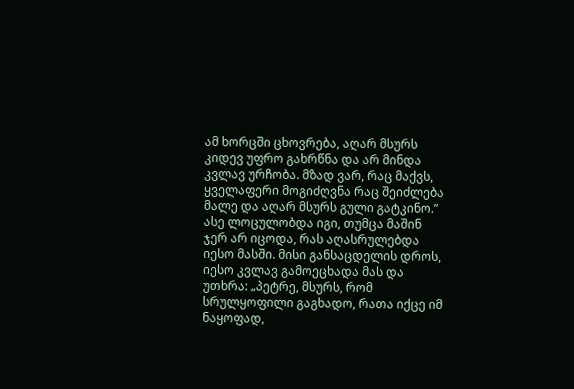ამ ხორცში ცხოვრება, აღარ მსურს კიდევ უფრო გახრწნა და არ მინდა კვლავ ურჩობა. მზად ვარ, რაც მაქვს, ყველაფერი მოგიძღვნა რაც შეიძლება მალე და აღარ მსურს გული გატკინო.” ასე ლოცულობდა იგი, თუმცა მაშინ ჯერ არ იცოდა, რას აღასრულებდა იესო მასში. მისი განსაცდელის დროს, იესო კვლავ გამოეცხადა მას და უთხრა: „პეტრე, მსურს, რომ სრულყოფილი გაგხადო, რათა იქცე იმ ნაყოფად,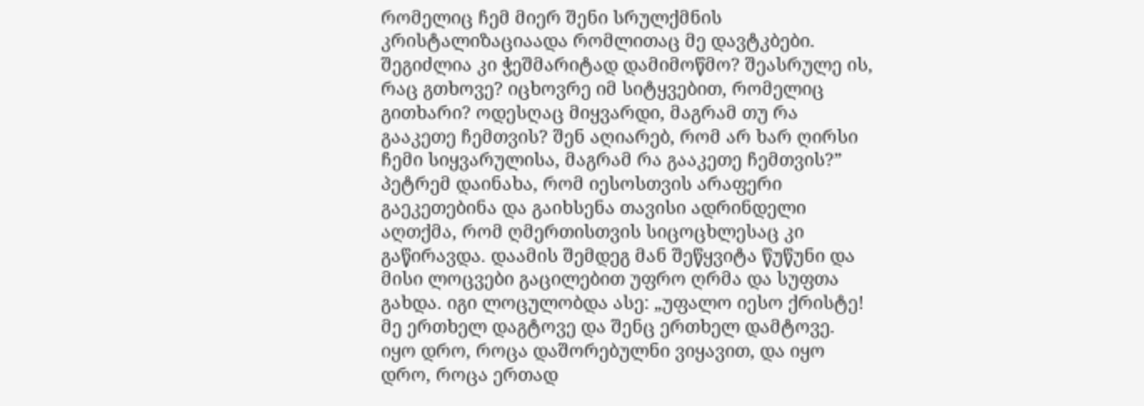რომელიც ჩემ მიერ შენი სრულქმნის კრისტალიზაციაადა რომლითაც მე დავტკბები. შეგიძლია კი ჭეშმარიტად დამიმოწმო? შეასრულე ის, რაც გთხოვე? იცხოვრე იმ სიტყვებით, რომელიც გითხარი? ოდესღაც მიყვარდი, მაგრამ თუ რა გააკეთე ჩემთვის? შენ აღიარებ, რომ არ ხარ ღირსი ჩემი სიყვარულისა, მაგრამ რა გააკეთე ჩემთვის?” პეტრემ დაინახა, რომ იესოსთვის არაფერი გაეკეთებინა და გაიხსენა თავისი ადრინდელი აღთქმა, რომ ღმერთისთვის სიცოცხლესაც კი გაწირავდა. დაამის შემდეგ მან შეწყვიტა წუწუნი და მისი ლოცვები გაცილებით უფრო ღრმა და სუფთა გახდა. იგი ლოცულობდა ასე: „უფალო იესო ქრისტე! მე ერთხელ დაგტოვე და შენც ერთხელ დამტოვე. იყო დრო, როცა დაშორებულნი ვიყავით, და იყო დრო, როცა ერთად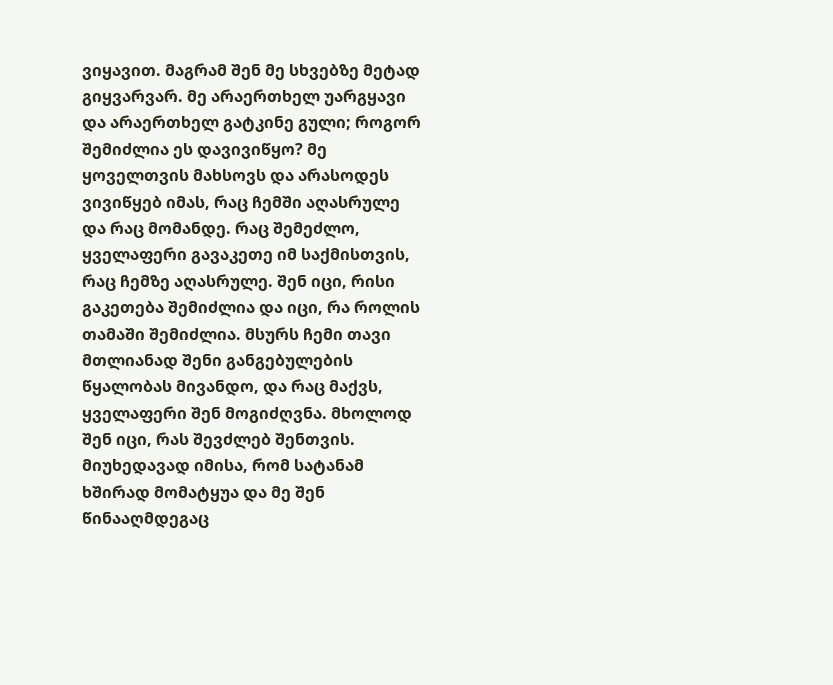ვიყავით. მაგრამ შენ მე სხვებზე მეტად გიყვარვარ. მე არაერთხელ უარგყავი და არაერთხელ გატკინე გული; როგორ შემიძლია ეს დავივიწყო? მე ყოველთვის მახსოვს და არასოდეს ვივიწყებ იმას, რაც ჩემში აღასრულე და რაც მომანდე. რაც შემეძლო, ყველაფერი გავაკეთე იმ საქმისთვის, რაც ჩემზე აღასრულე. შენ იცი, რისი გაკეთება შემიძლია და იცი, რა როლის თამაში შემიძლია. მსურს ჩემი თავი მთლიანად შენი განგებულების წყალობას მივანდო, და რაც მაქვს, ყველაფერი შენ მოგიძღვნა. მხოლოდ შენ იცი, რას შევძლებ შენთვის. მიუხედავად იმისა, რომ სატანამ ხშირად მომატყუა და მე შენ წინააღმდეგაც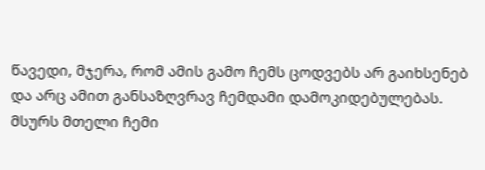წავედი, მჯერა, რომ ამის გამო ჩემს ცოდვებს არ გაიხსენებ და არც ამით განსაზღვრავ ჩემდამი დამოკიდებულებას. მსურს მთელი ჩემი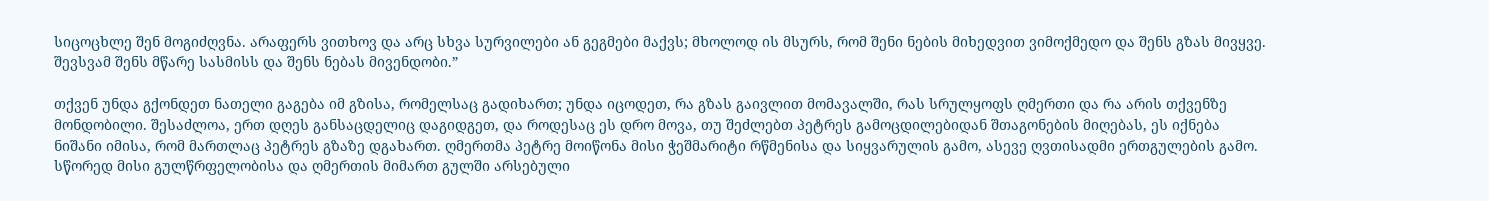სიცოცხლე შენ მოგიძღვნა. არაფერს ვითხოვ და არც სხვა სურვილები ან გეგმები მაქვს; მხოლოდ ის მსურს, რომ შენი ნების მიხედვით ვიმოქმედო და შენს გზას მივყვე. შევსვამ შენს მწარე სასმისს და შენს ნებას მივენდობი.”

თქვენ უნდა გქონდეთ ნათელი გაგება იმ გზისა, რომელსაც გადიხართ; უნდა იცოდეთ, რა გზას გაივლით მომავალში, რას სრულყოფს ღმერთი და რა არის თქვენზე მონდობილი. შესაძლოა, ერთ დღეს განსაცდელიც დაგიდგეთ, და როდესაც ეს დრო მოვა, თუ შეძლებთ პეტრეს გამოცდილებიდან შთაგონების მიღებას, ეს იქნება ნიშანი იმისა, რომ მართლაც პეტრეს გზაზე დგახართ. ღმერთმა პეტრე მოიწონა მისი ჭეშმარიტი რწმენისა და სიყვარულის გამო, ასევე ღვთისადმი ერთგულების გამო. სწორედ მისი გულწრფელობისა და ღმერთის მიმართ გულში არსებული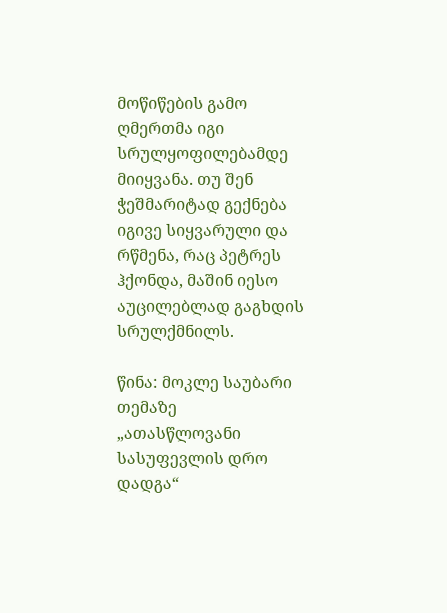მოწიწების გამო ღმერთმა იგი სრულყოფილებამდე მიიყვანა. თუ შენ ჭეშმარიტად გექნება იგივე სიყვარული და რწმენა, რაც პეტრეს ჰქონდა, მაშინ იესო აუცილებლად გაგხდის სრულქმნილს.

წინა: მოკლე საუბარი თემაზე „ათასწლოვანი სასუფევლის დრო დადგა“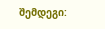შემდეგი: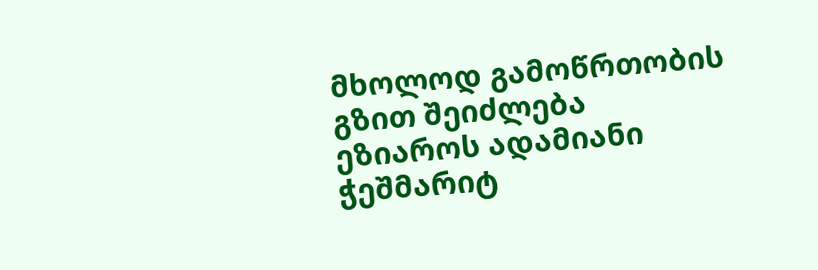მხოლოდ გამოწრთობის გზით შეიძლება ეზიაროს ადამიანი ჭეშმარიტ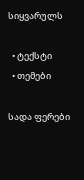სიყვარულს

  • ტექსტი
  • თემები

სადა ფერები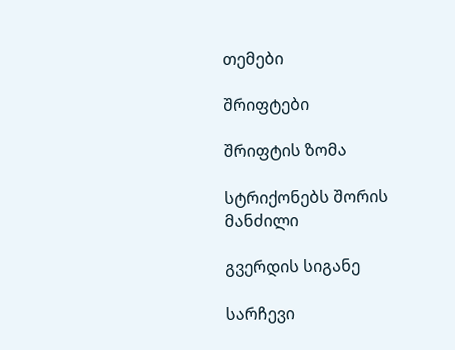თემები

შრიფტები

შრიფტის ზომა

სტრიქონებს შორის მანძილი

გვერდის სიგანე

სარჩევი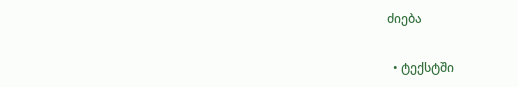ძიება

  • ტექსტში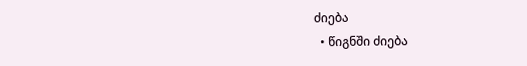ძიება
  • წიგნში ძიება